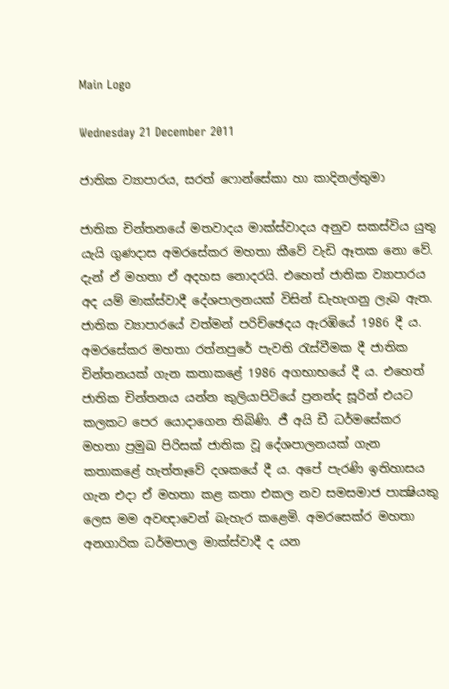Main Logo

Wednesday 21 December 2011

ජාතික ව්‍යාපාරය, සරත් ෆොන්සේකා හා කාදිනල්තුමා

ජාතික චින්තනයේ මතවාදය මාක්ස්වාදය අනුව සකස්විය යුතු යැයි ගුණදාස අමරසේකර මහතා කීවේ වැඩි ඈතක නො වේ. දැන් ඒ මහතා ඒ අදහස නොදරයි. එහෙත් ජාතික ව්‍යාපාරය අද යම් මාක්ස්වාදී දේශපාලනයක් විසින් ඩැහැගනු ලැබ ඇත. ජාතික ව්‍යාපාරයේ වත්මන් පරිච්ඡෙදය ඇරඹියේ 1986 දී ය. අමරසේකර මහතා රත්නපුරේ පැවති රැස්වීමක දී ජාතික චින්තනයක් ගැන කතාකළේ 1986 අගභාභයේ දී ය. එහෙත් ජාතික චින්තනය යන්න කුලියාපිටියේ ප්‍රනන්ද සූරින් එයට කලකට පෙර යොදාගෙන තිබිණි. ජී අයි ඩී ධර්මසේකර මහතා ප්‍රමුඛ පිරිසක් ජාතික වූ දේශපාලනයක් ගැන කතාකළේ හැත්තෑවේ දශකයේ දී ය. අපේ පැරණි ඉතිහාසය ගැන එදා ඒ මහතා කළ කතා එකල නව සමසමාජ පාක්‍ෂියකු ලෙස මම අවඥාවෙන් බැහැර කළෙමි. අමරසෙක්ර මහතා අනගාරික ධර්මපාල මාක්ස්වාදී ද යන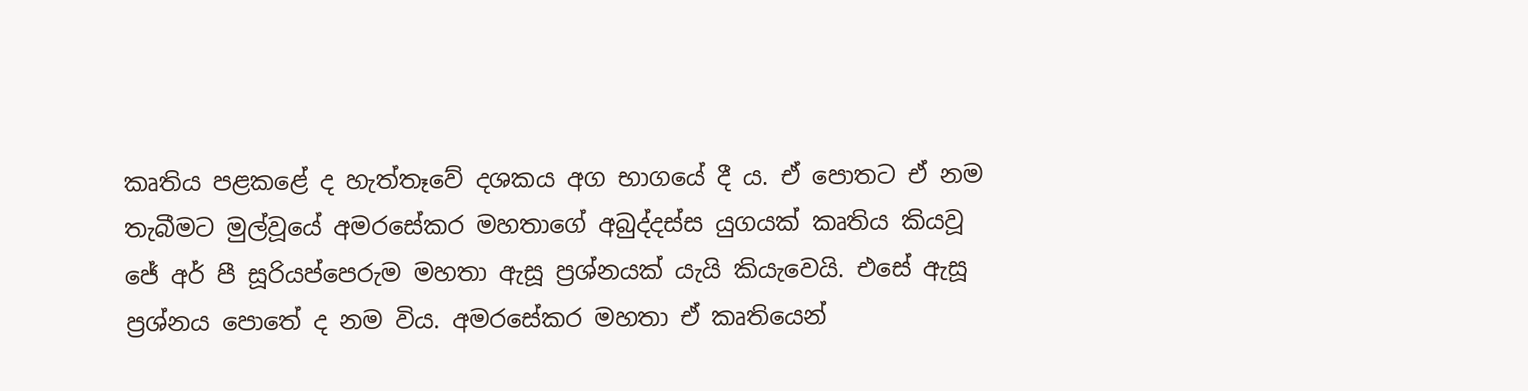කෘතිය පළකළේ ද හැත්තෑවේ දශකය අග භාගයේ දී ය. ඒ පොතට ඒ නම තැබීමට මුල්වූයේ අමරසේකර මහතාගේ අබුද්දස්ස යුගයක් කෘතිය කියවූ ජේ අර් පී සූරියප්පෙරුම මහතා ඇසූ ප්‍රශ්නයක් යැයි කියැවෙයි. එසේ ඇසූ ප්‍රශ්නය පොතේ ද නම විය. අමරසේකර මහතා ඒ කෘතියෙන්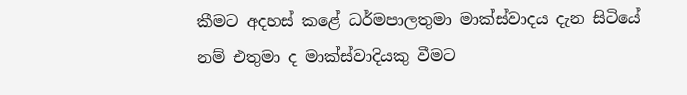කීමට අදහස් කළේ ධර්මපාලතුමා මාක්ස්වාදය දැන සිටියේ නම් එතුමා ද මාක්ස්වාදියකු වීමට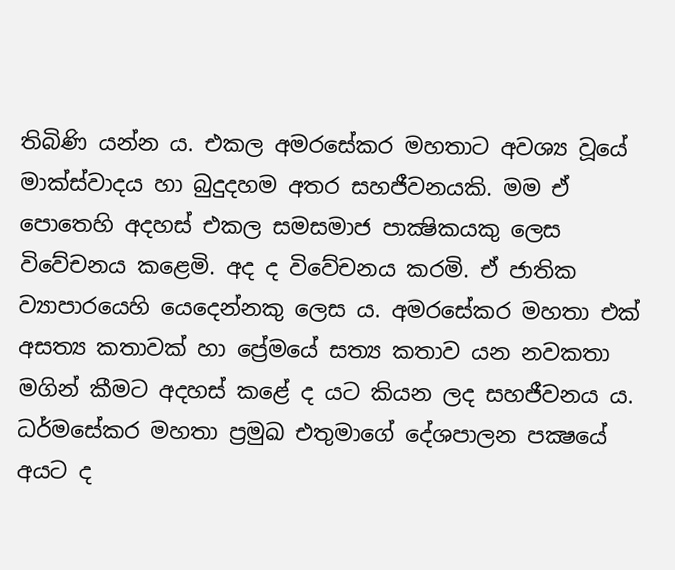තිබිණි යන්න ය. එකල අමරසේකර මහතාට අවශ්‍ය වූයේ මාක්ස්වාදය හා බුදුදහම අතර සහජීවනයකි. මම ඒ පොතෙහි අදහස් එකල සමසමාජ පාක්‍ෂිකයකු ලෙස විවේචනය කළෙමි. අද ද විවේචනය කරමි. ඒ ජාතික ව්‍යාපාරයෙහි යෙදෙන්නකු ලෙස ය. අමරසේකර මහතා එක් අසත්‍ය කතාවක් හා ප්‍රේමයේ සත්‍ය කතාව යන නවකතා මගින් කීමට අදහස් කළේ ද යට කියන ලද සහජීවනය ය. ධර්මසේකර මහතා ප්‍රමුඛ එතුමාගේ දේශපාලන පක්‍ෂයේ අයට ද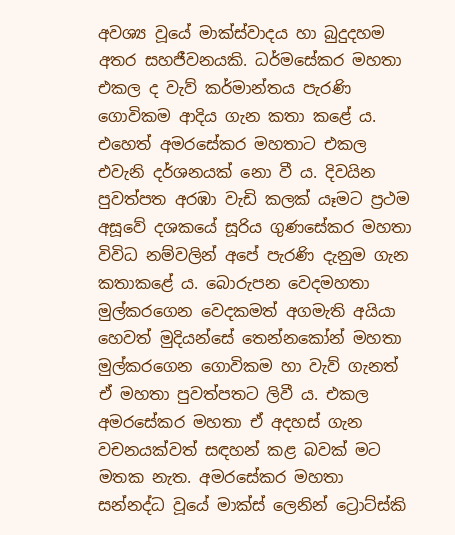අවශ්‍ය වූයේ මාක්ස්වාදය හා බුදුදහම අතර සහජීවනයකි. ධර්මසේකර මහතා එකල ද වැව් කර්මාන්තය පැරණි ගොවිකම ආදිය ගැන කතා කළේ ය. එහෙත් අමරසේකර මහතාට එකල එවැනි දර්ශනයක් නො වී ය. දිවයින පුවත්පත අරඹා වැඩි කලක් යෑමට ප්‍රථම අසූවේ දශකයේ සූරිය ගුණසේකර මහතා විවිධ නම්වලින් අපේ පැරණි දැනුම ගැන කතාකළේ ය. බොරුපන වෙදමහතා මුල්කරගෙන වෙදකමත් අගමැති අයියා හෙවත් මුදියන්සේ තෙන්නකෝන් මහතා මුල්කරගෙන ගොවිකම හා වැව් ගැනත් ඒ මහතා පුවත්පතට ලිවී ය. එකල අමරසේකර මහතා ඒ අදහස් ගැන වචනයක්වත් සඳහන් කළ බවක් මට මතක නැත. අමරසේකර මහතා සන්නද්ධ වූයේ මාක්ස් ලෙනින් ට්‍රොට්ස්කි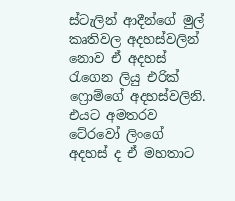ස්ටැලින් ආදීන්ගේ මුල් කෘතිවල අදහස්වලින් නොව ඒ අදහස් රැගෙන ලියු එරික් ෆ්‍රොම්ගේ අදහස්වලිනි. එයට අමතරව ටේ‍රවෝ ලිංගේ අදහස් ද ඒ මහතාට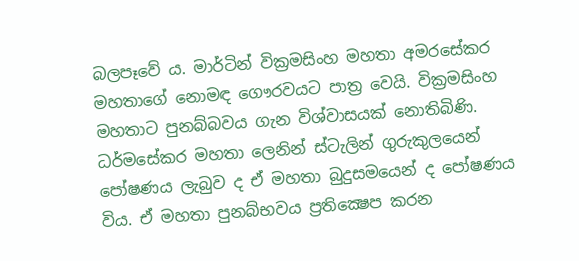බලපෑවේ ය. මාර්ටින් වික්‍රමසිංහ මහතා අමරසේකර මහතාගේ නොමඳ ගෞරවයට පාත්‍ර වෙයි. වික්‍රමසිංහ මහතාට පුනබ්බවය ගැන විශ්වාසයක් නොතිබිණි. ධර්මසේකර මහතා ලෙනින් ස්ටැලින් ගුරුකුලයෙන් පෝෂණය ලැබුව ද ඒ මහතා බුදුසමයෙන් ද පෝෂණය විය. ඒ මහතා පුනබ්භවය ප්‍රතික්‍ෂෙප කරන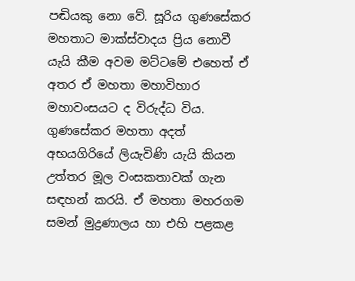පඬියකු නො වේ. සූරිය ගුණසේකර මහතාට මාක්ස්වාදය ප්‍රිය නොවී යැයි කීම අවම මට්ටමේ එහෙත් ඒ අතර ඒ මහතා මහාවිහාර මහාවංසයට ද විරුද්ධ විය. ගුණසේකර මහතා අදත් අභයගිරියේ ලියැවිණි යැයි කියන උත්තර මූල වංසකතාවක් ගැන සඳහන් කරයි. ඒ මහතා මහරගම සමන් මුද්‍රණාලය හා එහි පළකළ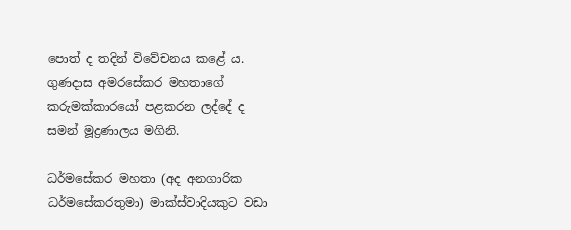පොත් ද තදින් විවේචනය කළේ ය. ගුණදාස අමරසේකර මහතාගේ කරුමක්කාරයෝ පළකරන ලද්දේ ද සමන් මූද්‍රණාලය මගිනි.

ධර්මසේකර මහතා (අද අනගාරික ධර්මසේකරතුමා) මාක්ස්වාදියකුට වඩා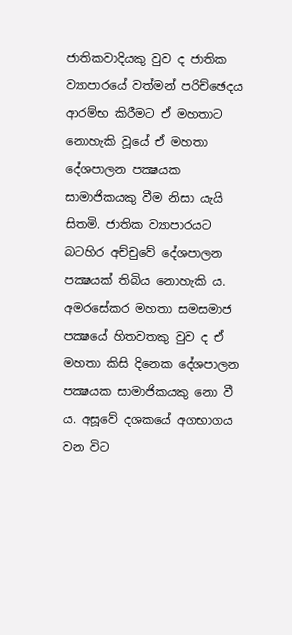ජාතිකවාදියකු වුව ද ජාතික ව්‍යාපාරයේ වත්මන් පරිච්ඡෙදය ආරම්භ කිරීමට ඒ මහතාට නොහැකි වූයේ ඒ මහතා දේශපාලන පක්‍ෂයක සාමාජිකයකු වීම නිසා යැයි සිතමි. ජාතික ව්‍යාපාරයට බටහිර අච්චුවේ දේශපාලන පක්‍ෂයක් තිබිය නොහැකි ය. අමරසේකර මහතා සමසමාජ පක්‍ෂයේ හිතවතකු වුව ද ඒ මහතා කිසි දිනෙක දේශපාලන පක්‍ෂයක සාමාජිකයකු නො වී ය. අසූවේ දශකයේ අගභාගය වන විට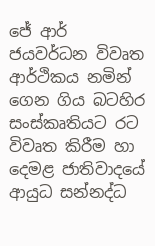ජේ ආර් ජයවර්ධන විවෘත ආර්ථිකය නමින් ගෙන ගිය බටහිර සංස්කෘතියට රට විවෘත කිරීම හා දෙමළ ජාතිවාදයේ ආයුධ සන්නද්ධ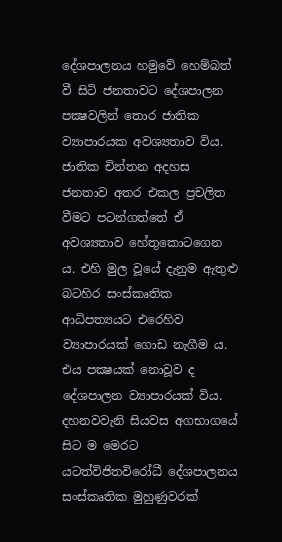දේශපාලනය හමුවේ හෙම්බත් වී සිටි ජනතාවට දේශපාලන පක්‍ෂවලින් තොර ජාතික ව්‍යාපාරයක අවශ්‍යතාව විය. ජාතික චින්තන අදහස ජනතාව අතර එකල ප්‍රචලිත වීමට පටන්ගත්තේ ඒ අවශ්‍යතාව හේතුකොටගෙන ය. එහි මුල වූයේ දැනුම ඇතුළු බටහිර සංස්කෘතික ආධිපත්‍යයට එරෙහිව ව්‍යාපාරයක් ගොඩ නැගීම ය. එය පක්‍ෂයක් නොවූව ද දේශපාලන ව්‍යාපාරයක් විය. දහනවවැනි සියවස අගභාගයේ සිට ම මෙරට යටත්විජිතවිරෝධී දේශපාලනය සංස්කෘතික මුහුණුවරක්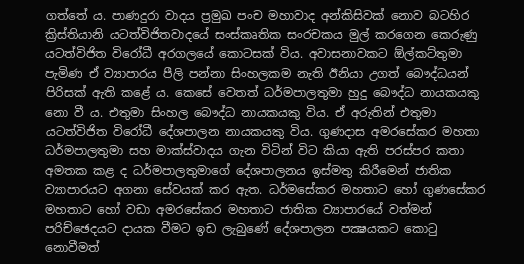ගත්තේ ය. පාණදුරා වාදය ප්‍රමුඛ පංච මහාවාද අන්කිසිවක් නොව බටහිර ක්‍රිස්තියානි යටත්විජිතවාදයේ සංස්කෘතික සංරචකය මුල් කරගෙන කෙරුණු යටත්විජිත විරෝධී අරගලයේ කොටසක් විය. අවාසනාවකට ඕල්කට්තුමා පැමිණ ඒ ව්‍යාපාරය පීලි පන්නා සිංහලකම නැති ඊනියා උගත් බෞද්ධයන් පිරිසක් ඇති කළේ ය. කෙසේ වෙතත් ධර්මපාලතුමා හුදු බෞද්ධ නායකයකු නො වී ය. එතුමා සිංහල බෞද්ධ නායකයකු විය. ඒ අරුතින් එතුමා යටත්විජිත විරෝධී දේශපාලන නායකයකු විය. ගුණදාස අමරසේකර මහතා ධර්මපාලතුමා සහ මාක්ස්වාදය ගැන විටින් විට කියා ඇති පරස්පර කතා අමතක කළ ද ධර්මපාලතුමාගේ දේශපාලනය ඉස්මතු කිරීමෙන් ජාතික ව්‍යාපාරයට අගනා සේවයක් කර ඇත. ධර්මසේකර මහතාට හෝ ගුණසේකර මහතාට හෝ වඩා අමරසේකර මහතාට ජාතික ව්‍යාපාරයේ වත්මන් පරිච්ඡෙදයට දායක වීමට ඉඩ ලැබුණේ දේශපාලන පක්‍ෂයකට කොටු නොවීමත්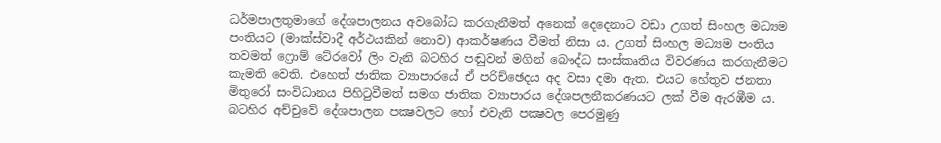ධර්මපාලතුමාගේ දේශපාලනය අවබෝධ කරගැනීමත් අනෙක් දෙදෙනාට වඩා උගත් සිංහල මධ්‍යම පංතියට (මාක්ස්වාදී අර්ථයකින් නොව) ආකර්ෂණය වීමත් නිසා ය. උගත් සිංහල මධ්‍යම පංතිය තවමත් ෆ්‍රොම් ටේ‍රවෝ ලිං වැනි බටහිර පඬුවන් මගින් බෞද්ධ සංස්කෘතිය විවරණය කරගැනීමට කැමති වෙති. එහෙත් ජාතික ව්‍යාපාරයේ ඒ පරිච්ඡෙදය අද වසා දමා ඇත. එයට හේතුව ජනතා මිතුරෝ සංවිධානය පිහිටුවීමත් සමග ජාතික ව්‍යාපාරය දේශපලනීකරණයට ලක් වීම ඇරඹීම ය. බටහිර අච්චුවේ දේශපාලන පක්‍ෂවලට හෝ එවැනි පක්‍ෂවල පෙරමුණු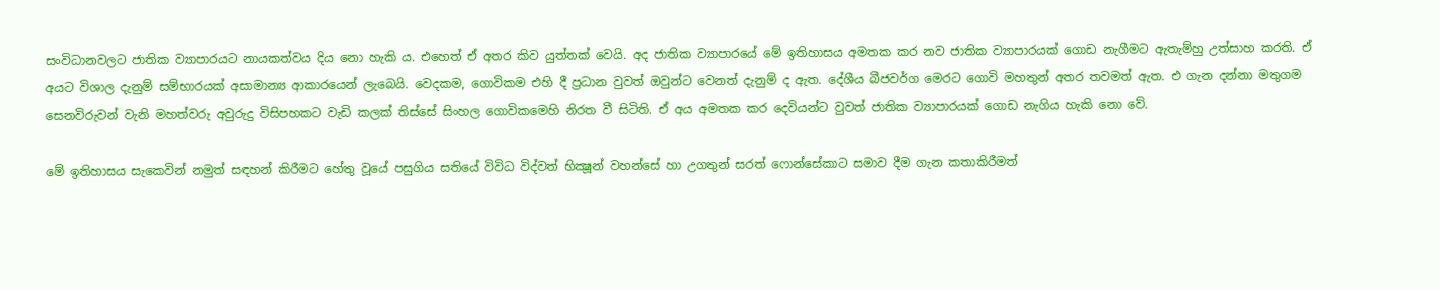සංවිධානවලට ජාතික ව්‍යාපාරයට නායකත්වය දිය නො හැකි ය. එහෙත් ඒ අතර කිව යුත්තක් වෙයි. අද ජාතික ව්‍යාපාරයේ මේ ඉතිහාසය අමතක කර නව ජාතික ව්‍යාපාරයක් ගොඩ නැගීමට ඇතැම්හු උත්සාහ කරති. ඒ අයට විශාල දැනුම් සම්භාරයක් අසාමාන්‍ය ආකාරයෙන් ලැබෙයි. වෙදකම, ගොවිකම එහි දී ප්‍රධාන වුවත් ඔවුන්ට වෙනත් දැනුම් ද ඇත. දේශීය බීජවර්ග මෙරට ගොවි මහතුන් අතර තවමත් ඇත. එ ගැන දන්නා මතුගම සෙනවිරුවන් වැනි මහත්වරු අවුරුදු විසිපහකට වැඩි කලක් තිස්සේ සිංහල ගොවිකමෙහි නිරත වී සිටිති. ඒ අය අමතක කර දෙවියන්ට වුවත් ජාතික ව්‍යාපාරයක් ගොඩ නැගිය හැකි නො වේ.

මේ ඉතිහාසය සැකෙවින් නමුත් සඳහන් කිරීමට හේතු වූයේ පසුගිය සතියේ විවිධ විද්වත් භික්‍ෂූන් වහන්සේ හා උගතුන් සරත් ෆොන්සේකාට සමාව දීම ගැන කතාකිරීමත්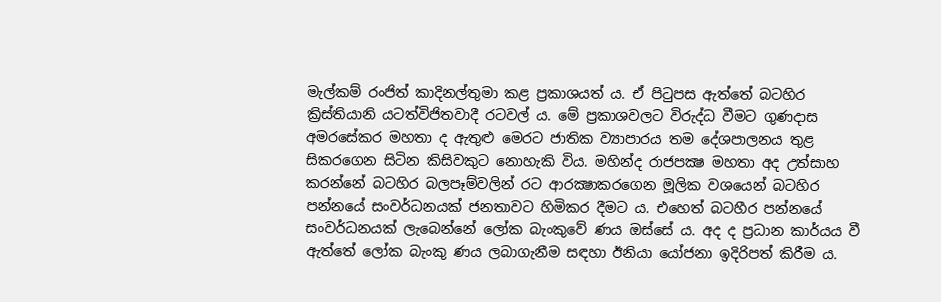මැල්කම් රංජිත් කාදිනල්තුමා කළ ප්‍රකාශයත් ය. ඒ පිටුපස ඇත්තේ බටහිර ක්‍රිස්තියානි යටත්විජිතවාදී රටවල් ය. මේ ප්‍රකාශවලට විරුද්ධ වීමට ගුණදාස අමරසේකර මහතා ද ඇතුළු මෙරට ජාතික ව්‍යාපාරය තම දේශපාලනය තුළ සිකරගෙන සිටින කිසිවකුට නොහැකි විය. මහින්ද රාජපක්‍ෂ මහතා අද උත්සාහ කරන්නේ බටහිර බලපෑම්වලින් රට ආරක්‍ෂාකරගෙන මූලික වශයෙන් බටහිර පන්නයේ සංවර්ධනයක් ජනතාවට හිමිකර දීමට ය. එහෙත් බටහීර පන්නයේ සංවර්ධනයක් ලැබෙන්නේ ලෝක බැංකුවේ ණය ඔස්සේ ය. අද ද ප්‍රධාන කාර්යය වී ඇත්තේ ලෝක බැංකු ණය ලබාගැනීම සඳහා ඊනියා යෝජනා ඉදිරිපත් කිරීම ය.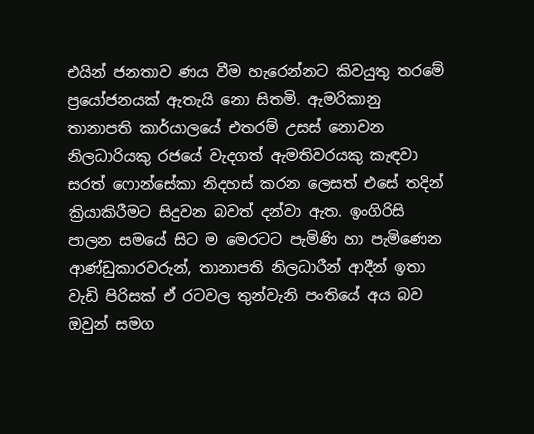එයින් ජනතාව ණය වීම හැරෙන්නට කිවයුතු තරමේ ප්‍රයෝජනයක් ඇතැයි නො සිතමි. ඇමරිකානු තානාපති කාර්යාලයේ එතරම් උසස් නොවන නිලධාරියකු රජයේ වැදගත් ඇමතිවරයකු කැඳවා සරත් ෆොන්සේකා නිදහස් කරන ලෙසත් එසේ තදින් ක්‍රියාකිරීමට සිදුවන බවත් දන්වා ඇත. ඉංගිරිසි පාලන සමයේ සිට ම මෙරටට පැමිණි හා පැමිණෙන ආණ්ඩුකාරවරුන්, තානාපති නිලධාරීන් ආදීන් ඉතා වැඩි පිරිසක් ඒ රටවල තුන්වැනි පංතියේ අය බව ඔවුන් සමග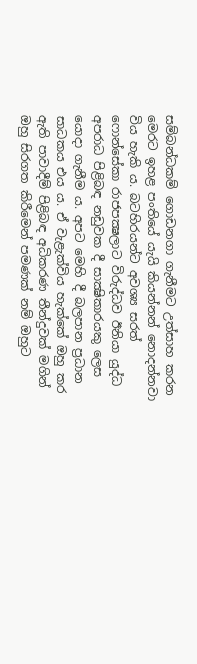සම්බන්ධකම් ගොඩනගා ගැනීමට උත්සාහ කරන මෙරට ඉහළ පංතියේ යැයි කියන්නන් නොදන්නවා විය හැකි ය. බටහිරයන්ට අවශ්‍ය සරත් ෆොන්සේකා රාජපක්‍ෂලාට විරුද්ධව ඊනියා යුද්ධ අපරාධ පිළිබඳ නඩුවක දී සාක්‍ෂිකාරයකු ලෙස යොදා ගැනීම ය. අපට මෙහි දී බලපාන ප්‍රධාන සාධකය එය ය. ඒ වැළැක්විය හැක්කේ ඔහු කර ඇති පාවාදීම් පිළිබඳ අධිකරණ තීන්දුවක් මගින් ඔහු සිරගත කිරීමෙන් පමණක් නම් ඔහුට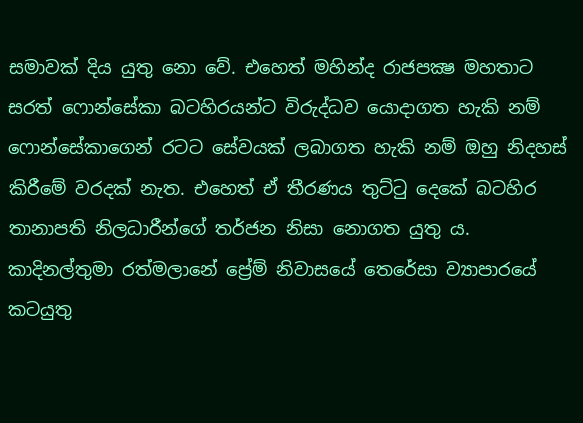සමාවක් දිය යුතු නො වේ. එහෙත් මහින්ද රාජපක්‍ෂ මහතාට සරත් ෆොන්සේකා බටහිරයන්ට විරුද්ධව යොදාගත හැකි නම් ෆොන්සේකාගෙන් රටට සේවයක් ලබාගත හැකි නම් ඔහු නිදහස් කිරීමේ වරදක් නැත. එහෙත් ඒ තීරණය තුට්ටු දෙකේ බටහිර තානාපති නිලධාරීන්ගේ තර්ජන නිසා නොගත යුතු ය. කාදිනල්තුමා රත්මලානේ ප්‍රේම් නිවාසයේ තෙරේසා ව්‍යාපාරයේ කටයුතු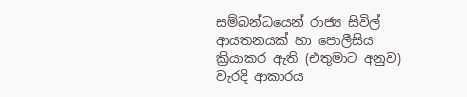සම්බන්ධයෙන් රාජ්‍ය සිවිල් ආයතනයක් හා පොලීසිය ක්‍රියාකර ඇති (එතුමාට අනුව) වැරදි ආකාරය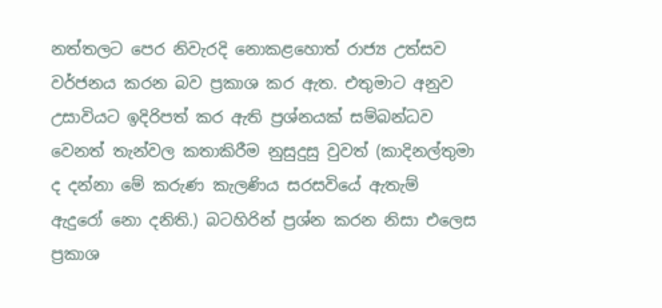නත්තලට පෙර නිවැරදි නොකළහොත් රාජ්‍ය උත්සව වර්ජනය කරන බව ප්‍රකාශ කර ඇත. එතුමාට අනුව උසාවියට ඉදිරිපත් කර ඇති ප්‍රශ්නයක් සම්බන්ධව වෙනත් තැන්වල කතාකිරීම නුසුදුසු වුවත් (කාදිනල්තුමා ද දන්නා මේ කරුණ කැලණිය සරසවියේ ඇතැම් ඇදුරෝ නො දනිති.) බටහිරින් ප්‍රශ්න කරන නිසා එලෙස ප්‍රකාශ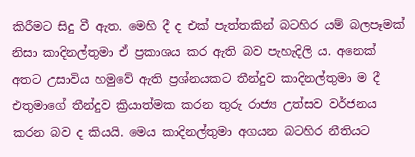කිරීමට සිදු වී ඇත. මෙහි දී ද එක් පැත්තකින් බටහිර යම් බලපෑමක් නිසා කාදිනල්තුමා ඒ ප්‍රකාශය කර ඇති බව පැහැදිලි ය. අනෙක් අතට උසාවිය හමුවේ ඇති ප්‍රශ්නයකට තීන්දුව කාදිනල්තුමා ම දී එතුමාගේ තීන්දුව ක්‍රියාත්මක කරන තුරු රාජ්‍ය උත්සව වර්ජනය කරන බව ද කියයි. මෙය කාදිනල්තුමා අගයන බටහිර නීතියට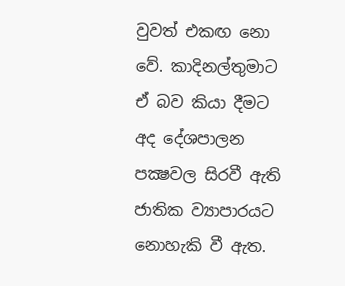වුවත් එකඟ නො වේ. කාදිනල්තුමාට ඒ බව කියා දීමට අද දේශපාලන පක්‍ෂවල සිරවී ඇති ජාතික ව්‍යාපාරයට නොහැකි වී ඇත.